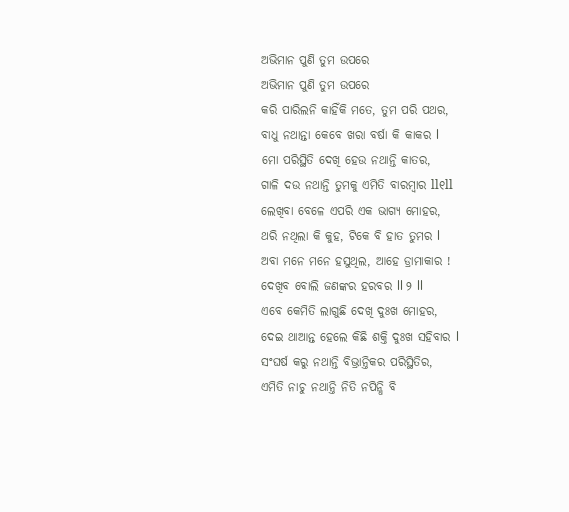ଅଭିମାନ ପୁଣି ତୁମ ଉପରେ
ଅଭିମାନ ପୁଣି ତୁମ ଉପରେ
କରି ପାରିଲନି କାହିଁକି ମତେ, ତୁମ ପରି ପଥର,
ବାଧୁ ନଥାନ୍ତା କେବେ ଖରା ବର୍ଷା କି କାକର l
ମୋ ପରିସ୍ଥିତି ଦେଖି ହେଉ ନଥାନ୍ତି କାତର,
ଗାଳି ଦଉ ନଥାନ୍ତି ତୁମକୁ ଏମିତି ବାରମ୍ବାର ll୧ll
ଲେଖିବା ବେଳେ ଏପରି ଏକ ଭାଗ୍ୟ ମୋହର,
ଥରି ନଥିଲା କି କୁହ, ଟିକେ ବି ହାତ ତୁମର l
ଅବା ମନେ ମନେ ହସୁଥିଲ, ଆହେ ଡ୍ରାମାକାର !
ଦେଖିବ ବୋଲି ଜଣଙ୍କର ହରବର ll ୨ ll
ଏବେ କେମିତି ଲାଗୁଛି ଦେଖି ଦୁଃଖ ମୋହର,
ଦେଇ ଥାଆନ୍ତ ହେଲେ କିଛି ଶକ୍ତି ଦୁଃଖ ସହିବାର l
ସଂଘର୍ଷ କରୁ ନଥାନ୍ତି ବିଭ୍ରାନ୍ତିକର ପରିସ୍ଥିତିର,
ଏମିତି ନାଚୁ ନଥାନ୍ତି ନିତି ନପିନ୍ଧି ବି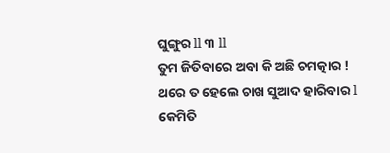ଘୁଙ୍ଗୁର ll ୩ ll
ତୁମ ଜିତିବାରେ ଅବା କି ଅଛି ଚମତ୍କାର !
ଥରେ ତ ହେଲେ ଚାଖ ସୁଆଦ ହାରିବାର l
କେମିତି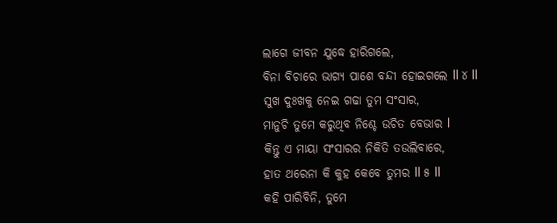ଲାଗେ ଜୀବନ ଯୁଦ୍ଧେ ହାରିଗଲେ,
ବିନା ବିଚାରେ ଭାଗ୍ୟ ପାଶେ ବନ୍ଦୀ ହୋଇଗଲେ ll ୪ ll
ସୁଖ ଦୁଃଖକୁ ନେଇ ଗଢା ତୁମ ସଂସାର,
ମାନୁଚି ତୁମେ କରୁଥିବ ନିଶ୍ଚେ ଉଚିତ ବେଭାର l
କିନ୍ତୁ ଏ ମାୟା ସଂସାରର ନିକିତି ତଉଲିବାରେ,
ହାତ ଥରେନା କି କୁହ କେବେ ତୁମର ll ୫ ll
କହି ପାରିବିନି, ତୁମେ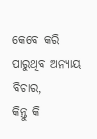କେବେ କରି ପାରୁଥିବ ଅନ୍ୟାୟ ବିଚାର,
କିନ୍ତୁ କି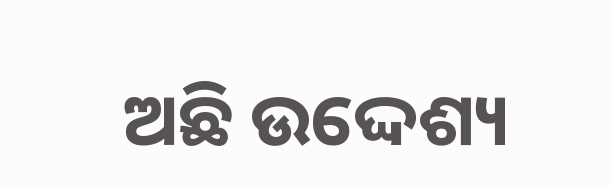ଅଛି ଉଦ୍ଦେଶ୍ୟ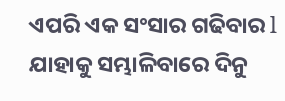ଏପରି ଏକ ସଂସାର ଗଢିବାର l
ଯାହାକୁ ସମ୍ଭାଳିବାରେ ଦିନୁ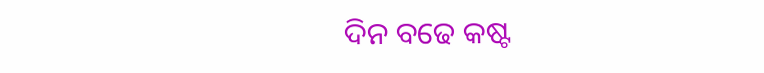ଦିନ ବଢେ କଷ୍ଟ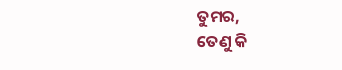ତୁମର,
ତେଣୁ କି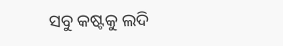ସବୁ କଷ୍ଟକୁ ଲଦି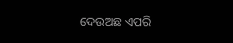ଦେଉଅଛ ଏପରି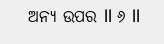ଅନ୍ୟ ଉପର ll ୬ ll